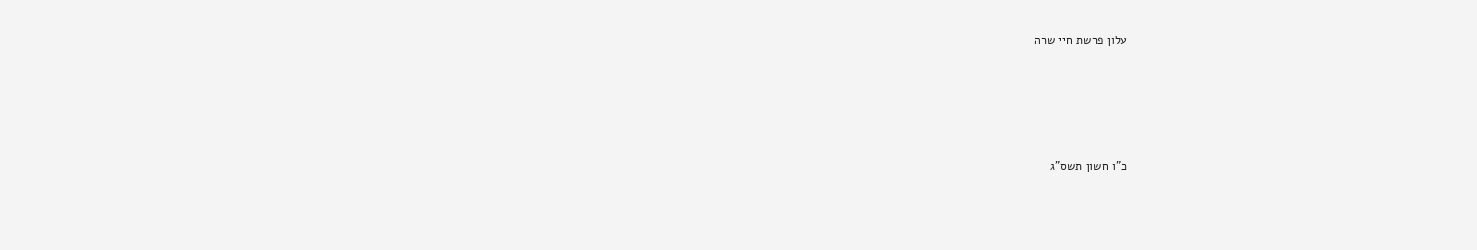עלון פרשת חיי שרה






כ"ו חשון תשס"ג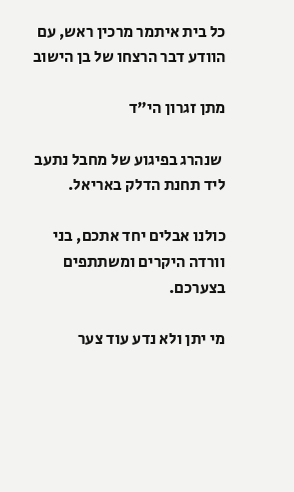כל בית איתמר מרכין ראש, עם הוודע דבר הרצחו של בן הישוב

מתן זגרון הי"ד

 שנהרג בפיגוע של מחבל נתעב ליד תחנת הדלק באריאל.

כולנו אבלים יחד אתכם, בני וורדה היקרים ומשתתפים בצערכם.

מי יתן ולא נדע עוד צער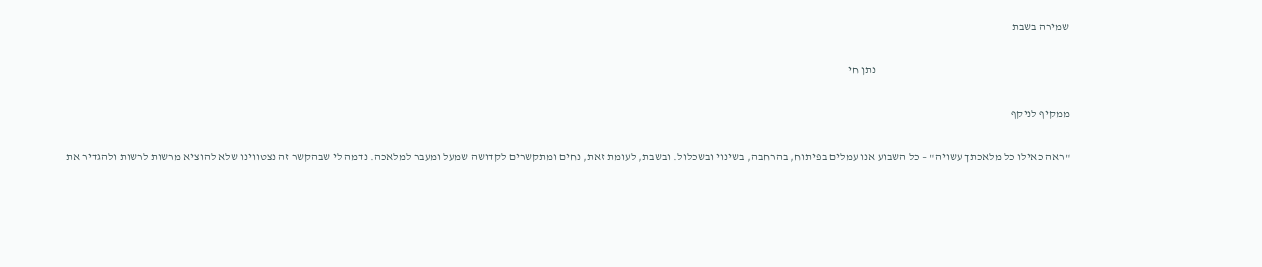שמירה בשבת

                                                                                      נתן חי

ממקיף לניקף

"ראה כאילו כל מלאכתך עשויה" – כל השבוע אנו עמלים בפיתוח, בהרחבה, בשינוי ובשכלול. ובשבת, לעומת זאת, נחים ומתקשרים לקדושה שמעל ומעבר למלאכה. נדמה לי שבהקשר זה נצטווינו שלא להוציא מרשות לרשות ולהגדיר את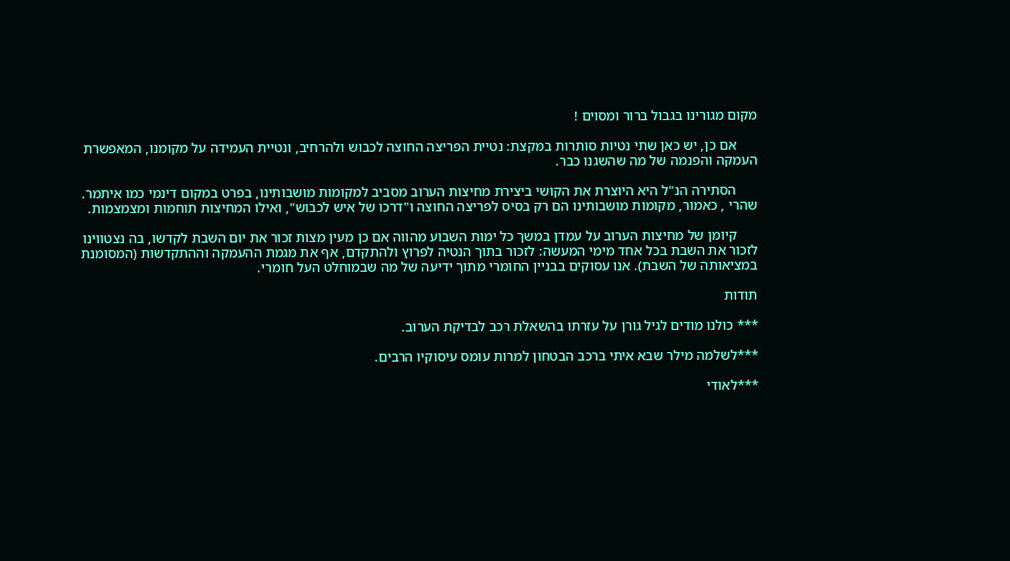מקום מגורינו בגבול ברור ומסוים !

      אם כן, יש כאן שתי נטיות סותרות במקצת: נטיית הפריצה החוצה לכבוש ולהרחיב, ונטיית העמידה על מקומנו, המאפשרת העמקה והפנמה של מה שהשגנו כבר.

      הסתירה הנ"ל היא היוצרת את הקושי ביצירת מחיצות הערוב מסביב למקומות מושבותינו, בפרט במקום דינמי כמו איתמר. שהרי , כאמור, מקומות מושבותינו הם רק בסיס לפריצה החוצה ו"דרכו של איש לכבוש", ואילו המחיצות תוחמות ומצמצמות.

      קיומן של מחיצות הערוב על עמדן במשך כל ימות השבוע מהווה אם כן מעין מצות זכור את יום השבת לקדשו, בה נצטווינו לזכור את השבת בכל אחד מימי המעשה: לזכור בתוך הנטיה לפרוץ ולהתקדם, אף את מגמת ההעמקה וההתקדשות (המסומנת במציאותה של השבת). אנו עסוקים בבניין החומרי מתוך ידיעה של מה שבמוחלט העל חומרי.

תודות

*** כולנו מודים לגיל גורן על עזרתו בהשאלת רכב לבדיקת הערוב.

***לשלמה מילר שבא איתי ברכב הבטחון למרות עומס עיסוקיו הרבים.

***לאודי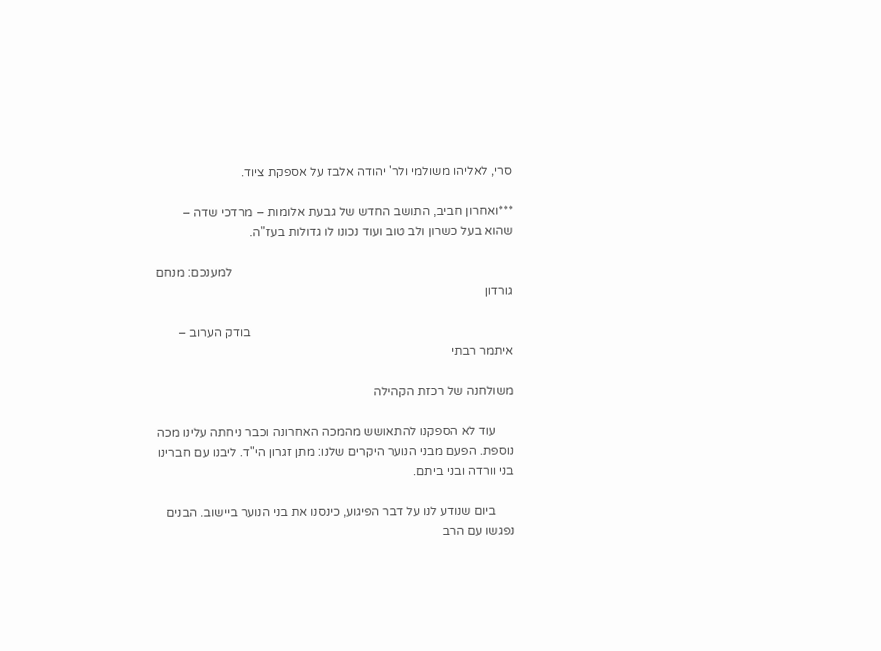סרי, לאליהו משולמי ולר' יהודה אלבז על אספקת ציוד.

***ואחרון חביב, התושב החדש של גבעת אלומות – מרדכי שדה – שהוא בעל כשרון ולב טוב ועוד נכונו לו גדולות בעז"ה.

                                                                                          למענכם: מנחם גורדון

                                                                                    בודק הערוב – איתמר רבתי

משולחנה של רכזת הקהילה

      עוד לא הספקנו להתאושש מהמכה האחרונה וכבר ניחתה עלינו מכה נוספת. הפעם מבני הנוער היקרים שלנו: מתן זגרון הי"ד. ליבנו עם חברינו בני וורדה ובני ביתם.

      ביום שנודע לנו על דבר הפיגוע, כינסנו את בני הנוער ביישוב. הבנים נפגשו עם הרב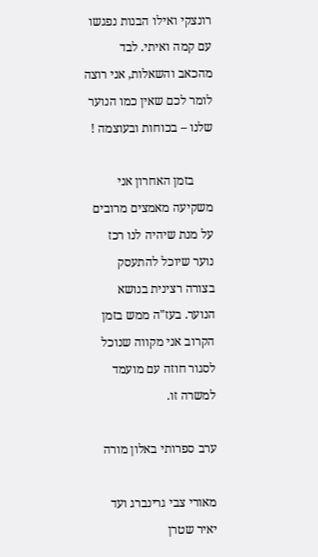רונצקי ואילו הבנות נפגשו עם קמה ואיתי. לבד מהכאב והשאלות, אני רוצה לומר לכם שאין כמו הנוער שלנו – בכוחות ובעוצמה !

      בזמן האחרון אני משקיעה מאמצים מרובים על מנת שיהיה לנו רכז נוער שיוכל להתעסק בצורה רצינית בנושא הנוער. בעז"ה ממש בזמן הקרוב אני מקווה שנוכל לסגור חוזה עם מועמד למשרה זו.

ערב ספרותי באלון מורה

מאורי צבי גרינברג ועד יאיר שטרן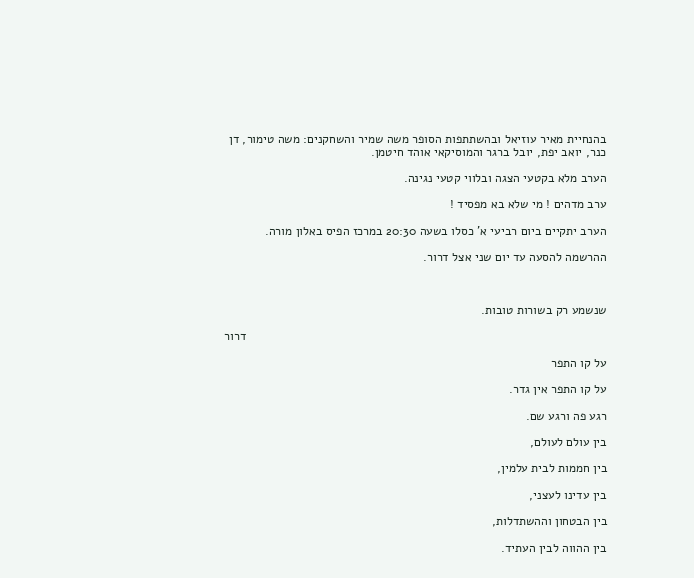בהנחיית מאיר עוזיאל ובהשתתפות הסופר משה שמיר והשחקנים: משה טימור, דן כנר, יואב יפת, יובל ברגר והמוסיקאי אוהד חיטמן.

הערב מלא בקטעי הצגה ובלווי קטעי נגינה.

ערב מדהים ! מי שלא בא מפסיד !

הערב יתקיים ביום רביעי א' כסלו בשעה 20:30 במרכז הפיס באלון מורה.

ההרשמה להסעה עד יום שני אצל דרור.



שנשמע רק בשורות טובות.

                                                                                                          דרור

על קו התפר

על קו התפר אין גדר.

רגע פה ורגע שם.

בין עולם לעולם,

בין חממות לבית עלמין,

בין עדינו לעצני,

בין הבטחון וההשתדלות,

בין ההווה לבין העתיד.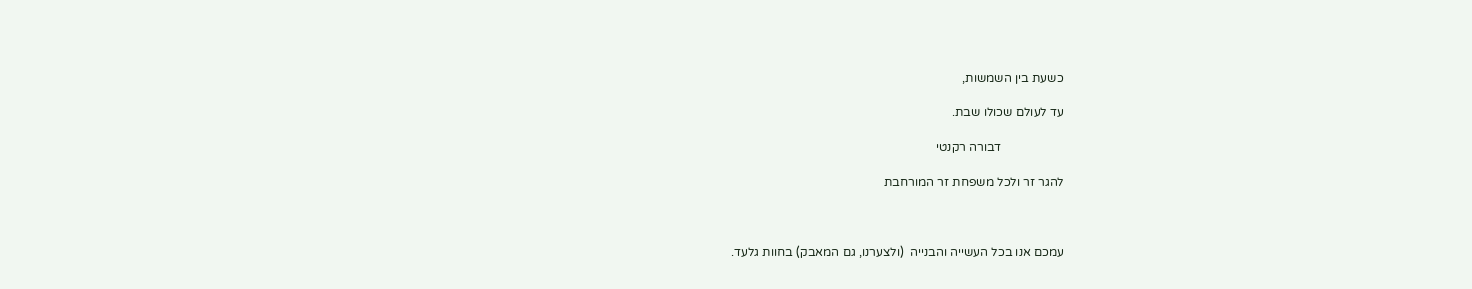כשעת בין השמשות,

עד לעולם שכולו שבת.

                    דבורה רקנטי

להגר זר ולכל משפחת זר המורחבת



עמכם אנו בכל העשייה והבנייה  (ולצערנו, גם המאבק) בחוות גלעד.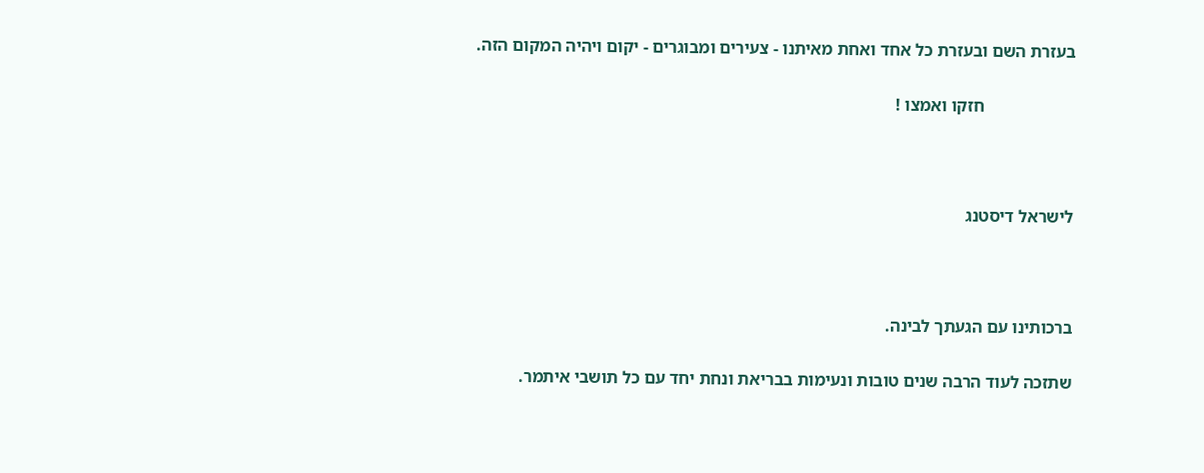בעזרת השם ובעזרת כל אחד ואחת מאיתנו - צעירים ומבוגרים - יקום ויהיה המקום הזה.

                     חזקו ואמצו !



לישראל דיסטנג



ברכותינו עם הגעתך לבינה.

שתזכה לעוד הרבה שנים טובות ונעימות בבריאת ונחת יחד עם כל תושבי איתמר.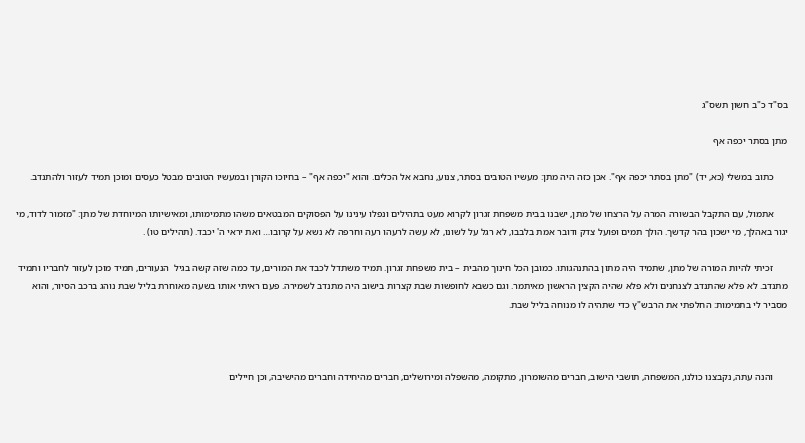בס"ד כ"ב חשון תשס"ג

מתן בסתר יכפה אף

      כתוב במשלי (כא, יד) "מתן בסתר יכפה אף". אכן כזה היה מתן: מעשיו הטובים בסתר, צנוע, נחבא אל הכלים. והוא "יכפה אף" – בחיוכו הקורן ובמעשיו הטובים מבטל כעסים ומוכן תמיד לעזור ולהתנדב.

      אתמול, עם התקבל הבשורה המרה על הרצחו של מתן, ישבנו בבית משפחת זגרון לקרוא מעט בתהילים ונפלו עינינו על הפסוקים המבטאים משהו מתמימותו, ומאישיותו המיוחדת של מתן: "מזמור לדוד, מי יגור באהלך, מי ישכון בהר קדשך. הולך תמים ופועל צדק ודובר אמת בלבבו, לא רגל על לשונו, לא עשה לרעהו רעה וחרפה לא נשא על קרובו… ואת יראי ה' יכבד. (תהילים טו) .

      זכיתי להיות המורה של מתן, שתמיד היה מתון בהתנהגותו. כמובן הכל חינוך מהבית – בית משפחת זגרון. תמיד משתדל לכבד את המורים, עד כמה שזה קשה בגיל  הנעורים, תמיד מוכן לעזור לחבריו ותמיד מתנדב. לא פלא שהתנדב לצנחנים ולא פלא שהיה הקצין הראשון מאיתמר. וגם כשבא לחופשות שבת קצרות בישוב היה מתנדב לשמירה. פעם ראיתי אותו בשעה מאוחרת בליל שבת נוהג ברכב הסיור, והוא מסביר לי בתמימות: החלפתי את הרבש"ץ כדי שתהיה לו מנוחה בליל שבת.



      והנה עתה, נקבצנו כולנו, המשפחה, תושבי הישוב, חברים מהשומרון, מתקומה, מהשפלה ומירושלים, חברים מהיחידה וחברים מהישיבה, וכן חיילים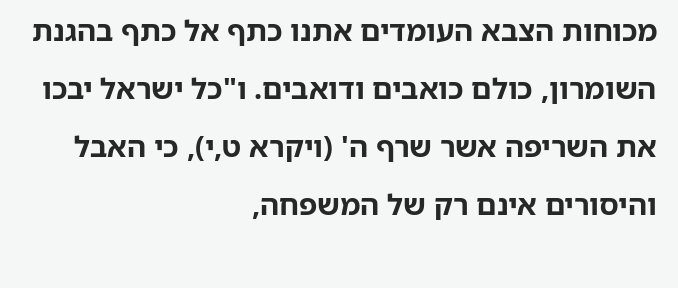מכוחות הצבא העומדים אתנו כתף אל כתף בהגנת השומרון, כולם כואבים ודואבים. ו"כל ישראל יבכו את השריפה אשר שרף ה' (ויקרא ט,י), כי האבל והיסורים אינם רק של המשפחה,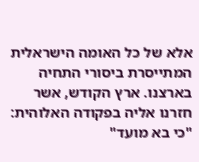אלא של כל האומה הישראלית המתייסרת ביסורי התחיה בארצנו. ארץ הקודש, אשר חזרנו אליה בפקודה האלוהית: "כי בא מועד"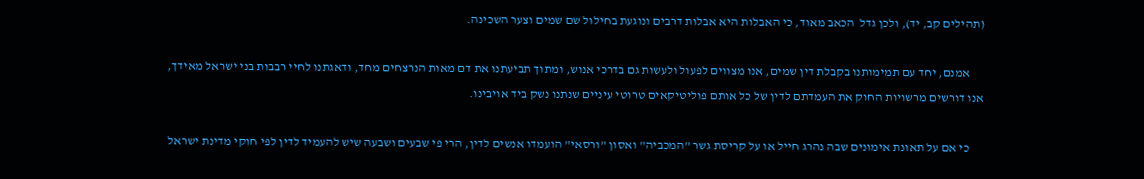(תהילים קב, יד), ולכן גדל  הכאב מאוד, כי האבלות היא אבלות דרבים ונוגעת בחילול שם שמים וצער השכינה.

      אמנם, יחד עם תמימותנו בקבלת דין שמים, אנו מצווים לפעול ולעשות גם בדרכי אנוש, ומתוך תביעתנו את דם מאות הנרצחים מחד, ודאגתנו לחיי רבבות בני ישראל מאידך, אנו דורשים מרשויות החוק את העמדתם לדין של כל אותם פוליטיקאים טרוטי עיניים שנתנו נשק ביד אויבינו.

      כי אם על תאונת אימונים שבה נהרג חייל או על קריסת גשר "המכביה" ואסון "ורסאי" הועמדו אנשים לדין, הרי פי שבעים ושבעה שיש להעמיד לדין לפי חוקי מדינת ישראל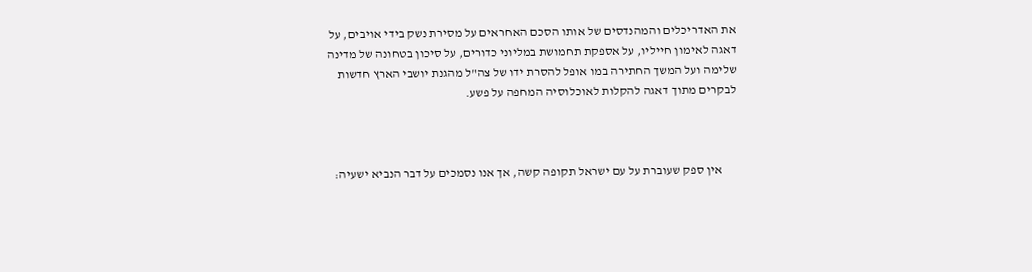את האדריכלים והמהנדסים של אותו הסכם האחראים על מסירת נשק בידי אויבים, על דאגה לאימון חייליו, על אספקת תחמושת במליוני כדורים, על סיכון בטחונה של מדינה שלימה ועל המשך החתירה במו אופל להסרת ידו של צה"ל מהגנת יושבי הארץ חדשות לבקרים מתוך דאגה להקלות לאוכלוסיה המחפה על פשע.



      אין ספק שעוברת על עם ישראל תקופה קשה, אך אנו נסמכים על דבר הנביא ישעיה: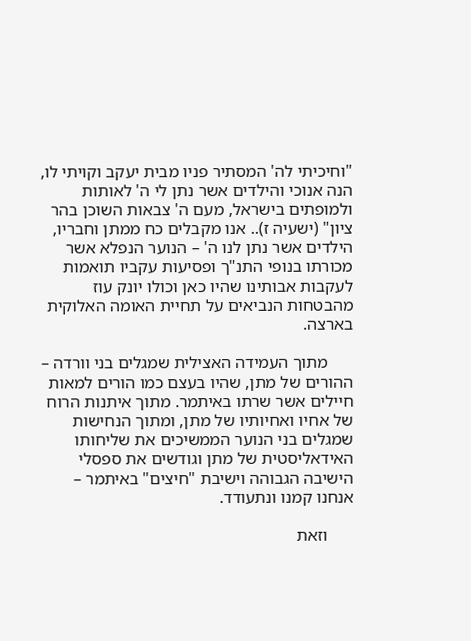"וחיכיתי לה' המסתיר פניו מבית יעקב וקויתי לו, הנה אנוכי והילדים אשר נתן לי ה' לאותות ולמופתים בישראל, מעם ה' צבאות השוכן בהר ציון" (ישעיה ז).. אנו מקבלים כח ממתן וחבריו, הילדים אשר נתן לנו ה' – הנוער הנפלא אשר מכורתו בנופי התנ"ך ופסיעות עקביו תואמות לעקבות אבותינו שהיו כאן וכולו יונק עוז מהבטחות הנביאים על תחיית האומה האלוקית בארצה.

      מתוך העמידה האצילית שמגלים בני וורדה – ההורים של מתן, שהיו בעצם כמו הורים למאות חיילים אשר שרתו באיתמר. מתוך איתנות הרוח של אחיו ואחיותיו של מתן, ומתוך הנחישות שמגלים בני הנוער הממשיכים את שליחותו האידאליסטית של מתן וגודשים את ספסלי הישיבה הגבוהה וישיבת "חיצים" באיתמר – אנחנו קמנו ונתעודד.

      וזאת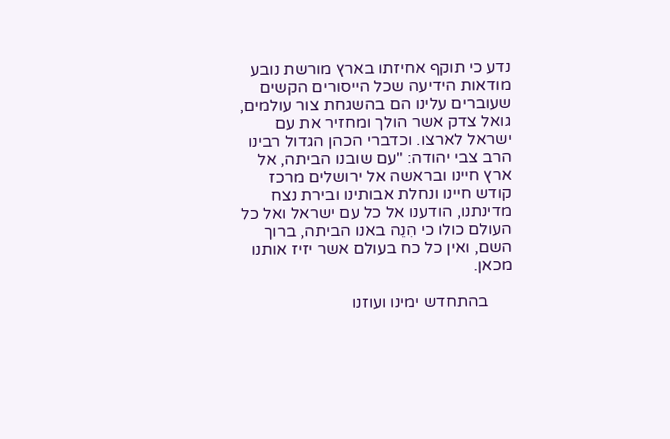נדע כי תוקף אחיזתו בארץ מורשת נובע מודאות הידיעה שכל הייסורים הקשים שעוברים עלינו הם בהשגחת צור עולמים, גואל צדק אשר הולך ומחזיר את עם ישראל לארצו. וכדברי הכהן הגדול רבינו הרב צבי יהודה: "עם שובנו הביתה, אל ארץ חיינו ובראשה אל ירושלים מרכז קודש חיינו ונחלת אבותינו ובירת נצח מדינתנו, הודענו אל כל עם ישראל ואל כל העולם כולו כי הִנֵה באנו הביתה, ברוך השם, ואין כל כח בעולם אשר יזיז אותנו מכאן.

      בהתחדש ימינו ועוזנו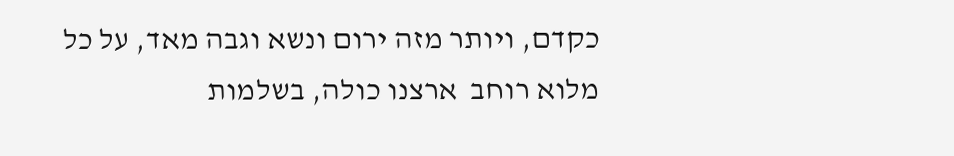כקדם, ויותר מזה ירום ונשא וגבה מאד, על כל מלוא רוחב  ארצנו כולה, בשלמות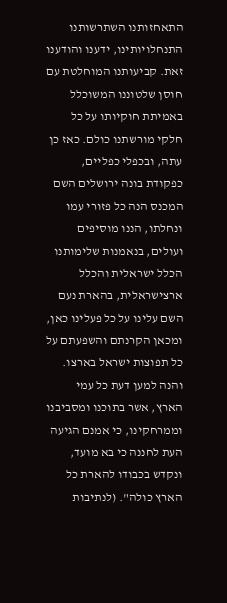התאחזותנו השתרשותנו התנחלויותינו, ידענו והודענו זאת. קביעותנו המוחלטת עם חוסן שלטוננו המשוכלל באמיתת חוקיותו על כל חלקי מורשתנו כולם. כאז כן עתה, ובכפלי כפליים, כפקודת בונה ירושלים השם המכנס הנה כל פזורי עמו ונחלתו, הננו מוסיפים ועולים, בנאמנות שלימותנו הכלל ישראלית והכלל ארצישראלית, בהארת נעם השם עלינו על כל פעלינו כאן, ומכאן הקרנתם והשפעתם על כל תפוצות ישראל בארצו. והנה למען דעת כל עמי הארץ, אשר בתוכנו ומסביבנו וממרחקינו, כי אמנם הגיעה העת לחננה כי בא מועד, ונקדש בכבודו להארת כל הארץ כולה". (לנתיבות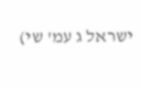ישראל ג עמ' שי)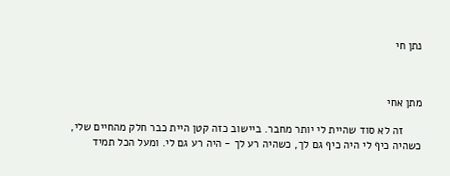נתן חי



מתן אחי

      זה לא סוד שהיית לי יותר מחבר. ביישוב כזה קטן היית כבר חלק מהחיים שלי, כשהיה כיף לי היה כיף גם לך, כשהיה רע לך - היה רע גם לי. ומעל הכל תמיד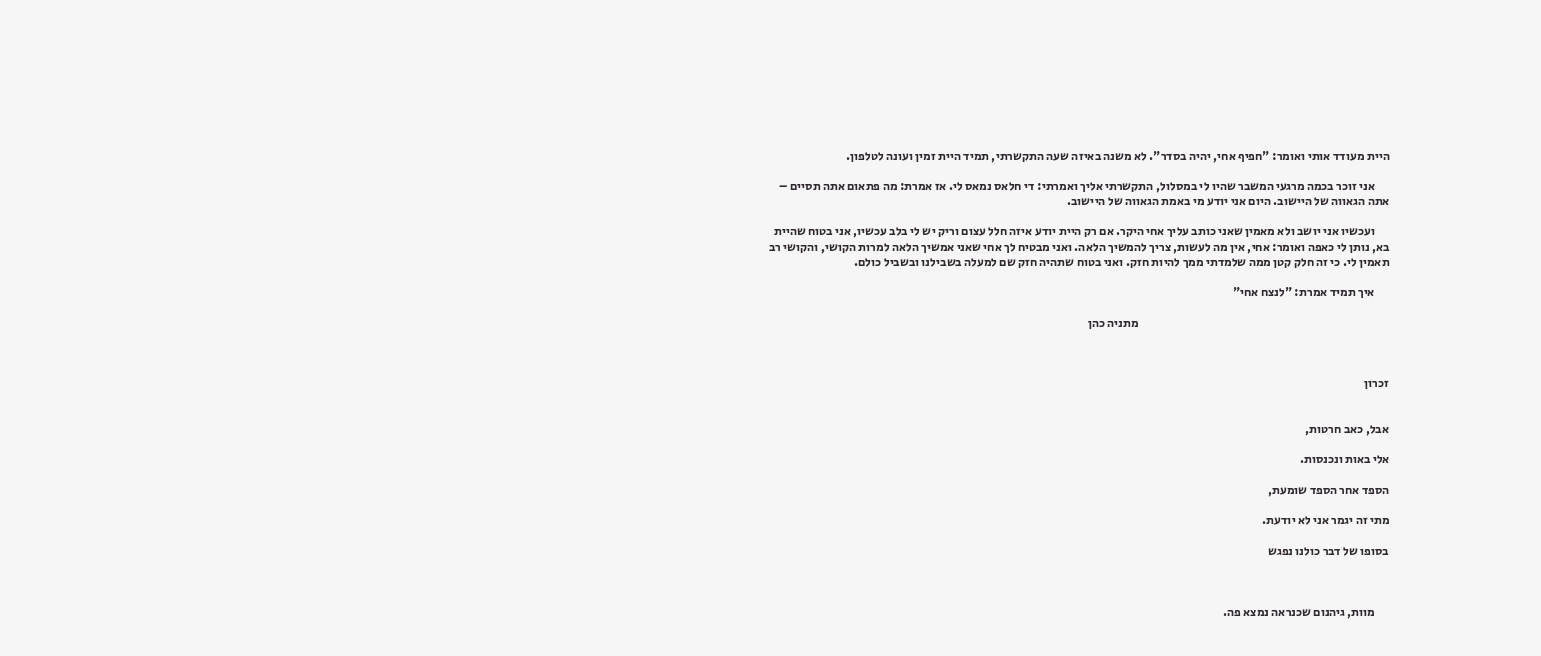היית מעודד אותי ואומר: "חפיף אחי, יהיה בסדר". לא משנה באיזה שעה התקשרתי, תמיד היית זמין ועונה לטלפון.

      אני זוכר בכמה מרגעי המשבר שהיו לי במסלול, התקשרתי אליך ואמרתי: די חלאס נמאס לי. אז אמרת: מה פתאום אתה תסיים – אתה הגאווה של היישוב. היום אני יודע מי באמת הגאווה של היישוב.

      ועכשיו אני יושב ולא מאמין שאני כותב עליך אחי היקר. אם רק היית יודע איזה חלל עצום וריק יש לי בלב עכשיו, אני בטוח שהיית בא, נותן לי כאפה ואומר: אחי, אין מה לעשות, צריך להמשיך הלאה. ואני מבטיח לך אחי שאני אמשיך הלאה למרות הקושי, והקושי רב תאמין לי. כי זה חלק קטן ממה שלמדתי ממך להיות חזק. ואני בטוח שתהיה חזק שם למעלה בשבילנו ובשביל כולם.

      איך תמיד אמרת: "לנצח אחי"

                                                                                                        מתניה כהן



זכרון


אבל, כאב חרטות,

אלי באות ונכנסות.

הספד אחר הספד שומעת,

מתי זה יגמר אני לא יודעת.

בסופו של דבר כולנו נפגש



      מוות, גיהנום שכנראה נמצא פה.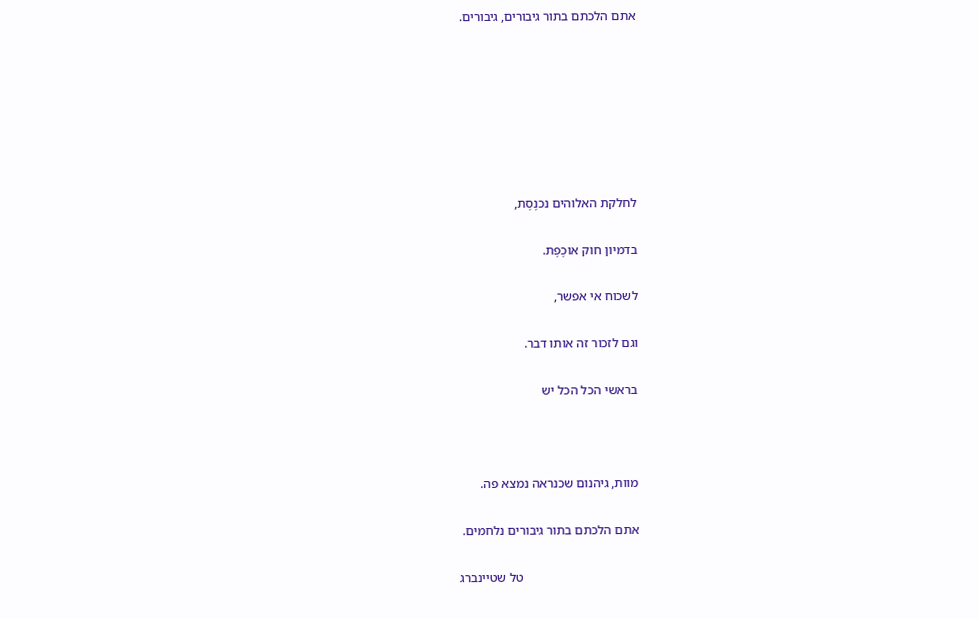אתם הלכתם בתור גיבורים, גיבורים.







לחלקת האלוהים נכנֶסֶת,

בדמיון חוק אוכֶפֶת.

לשכוח אי אפשר,

וגם לזכור זה אותו דבר.

בראשי הכל הכל יש



מוות, גיהנום שכנראה נמצא פה.

אתם הלכתם בתור גיבורים נלחמים.

                                    טל שטיינברג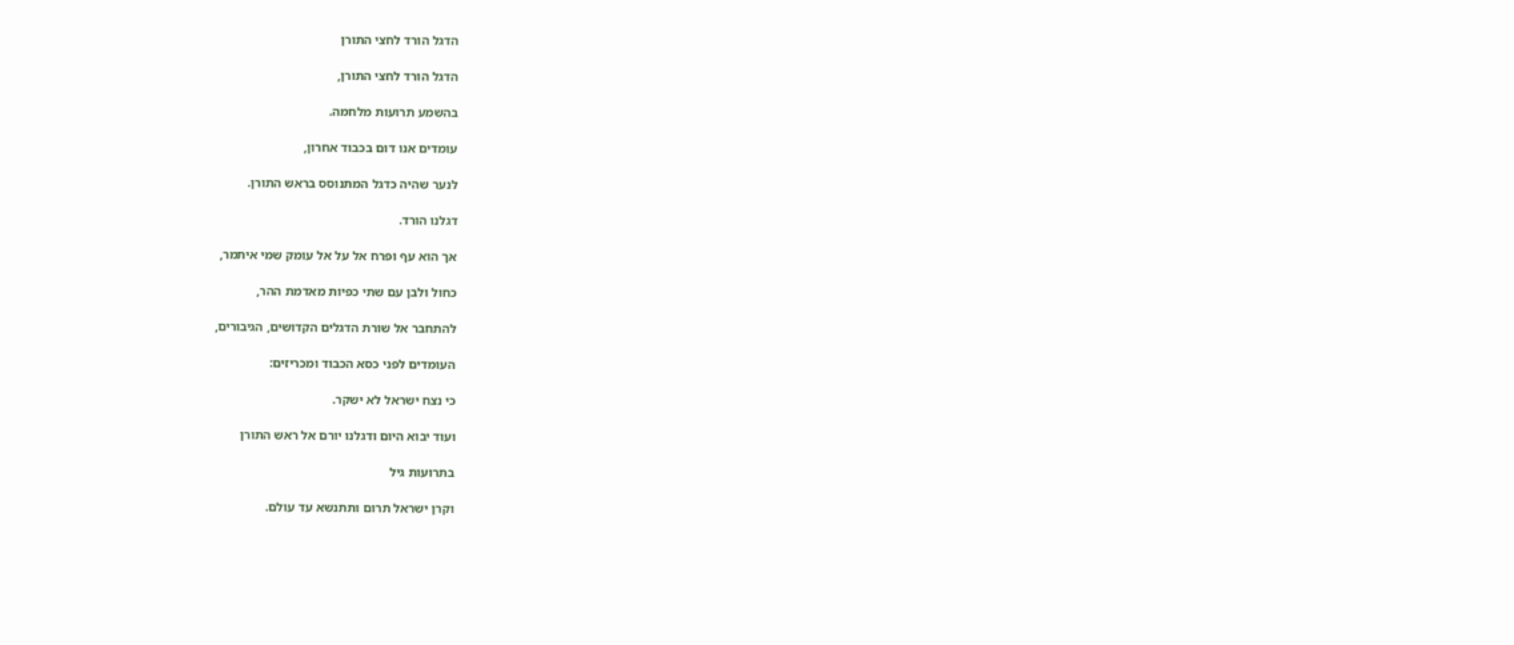הדגל הורד לחצי התורן

הדגל הורד לחצי התורן,

בהשמע תרועות מלחמה.

עומדים אנו דום בכבוד אחרון,

לנער שהיה כדגל המתנוסס בראש התורן.

דגלנו הורד.

אך הוא עף ופרח אל על אל עומק שמי איתמר,

כחול ולבן עם שתי כפיות מאדמת ההר,

להתחבר אל שורת הדגלים הקדושים, הגיבורים,

העומדים לפני כסא הכבוד ומכריזים:

כי נצח ישראל לא ישקר.

ועוד יבוא היום ודגלנו יורם אל ראש התורן

בתרועות גיל

וקרן ישראל תרום ותתנשא עד עולם.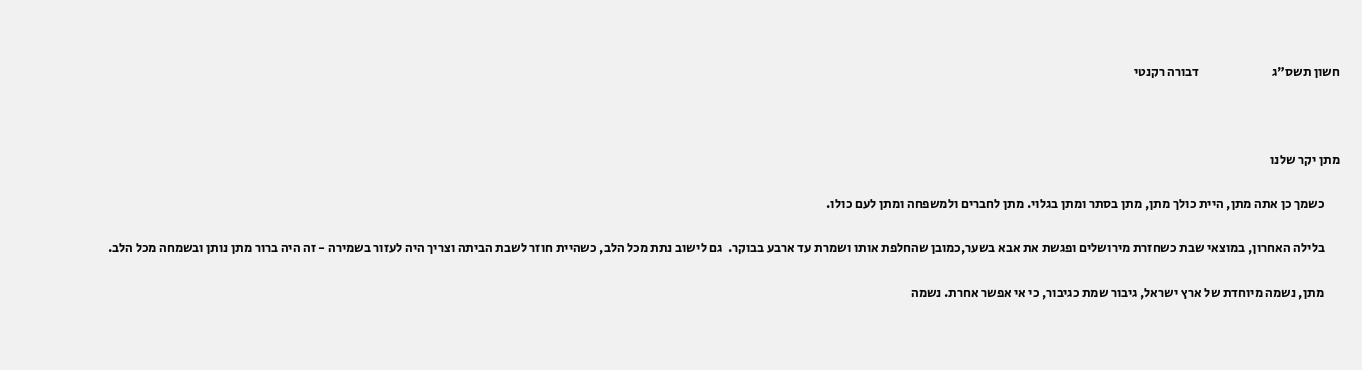חשון תשס"ג                            דבורה רקנטי



מתן יקר שלנו

      כשמך כן אתה מתן, היית כולך מתן, מתן בסתר ומתן בגלוי. מתן לחברים ולמשפחה ומתן לעם כולו.

      בלילה האחרון, במוצאי שבת כשחזרת מירושלים ופגשת את אבא בשער,כמובן שהחלפת אותו ושמרת עד ארבע בבוקר.  גם לישוב נתת מכל הלב, כשהיית חוזר לשבת הביתה וצריך היה לעזור בשמירה - זה היה ברור מתן נותן ובשמחה מכל הלב.

      מתן, נשמה מיוחדת של ארץ ישראל, גיבור שמת כגיבור, כי אי אפשר אחרת. נשמה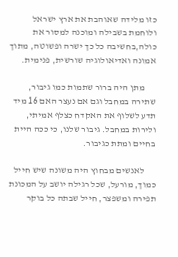כזו מלידה שאוהבת את ארץ ישראל ולוחמת בשבילה ומוכנה למסור את כולה,בחשיבה כל כך ישרה ופשוטה, מתוך אמונה ואדיאולוגיה שורשית, פנימית.

      מתן היה ברור שתמות כמו גיבור, שתירה במחבל וגם אם נעצר האם 16 מיד תדע לשלוף את האקדח כצלף אמיתי, ולירות במחבל. גיבור שלנו, כי ככה היית בחיים ומתת כגיבור.

      לאנשים מבחוץ היה משונה שיש חייל כמוך, מורעל, שכל רגילה יושב על המכונת תפירה ומשפצר, חייל שבתה כל בוקר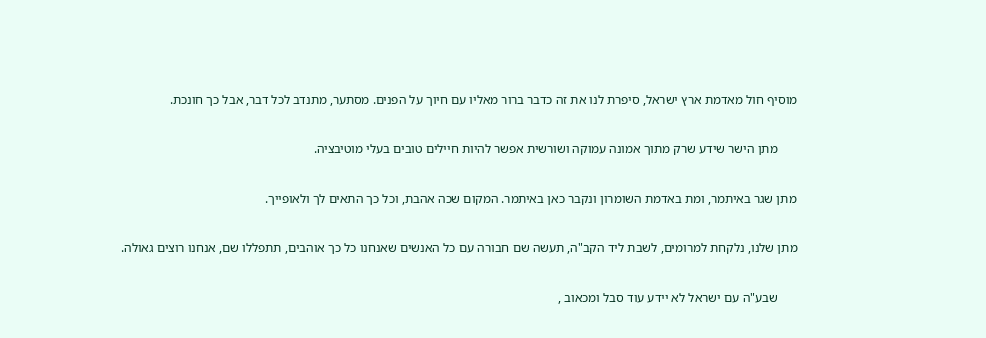מוסיף חול מאדמת ארץ ישראל, סיפרת לנו את זה כדבר ברור מאליו עם חיוך על הפנים. מסתער, מתנדב לכל דבר, אבל כך חונכת.

      מתן הישר שידע שרק מתוך אמונה עמוקה ושורשית אפשר להיות חיילים טובים בעלי מוטיבציה.

מתן שגר באיתמר, ומת באדמת השומרון ונקבר כאן באיתמר. המקום שכה אהבת, וכל כך התאים לך ולאופייך.

מתן שלנו, נלקחת למרומים, לשבת ליד הקב"ה, תעשה שם חבורה עם כל האנשים שאנחנו כל כך אוהבים, תתפללו שם, אנחנו רוצים גאולה.

      שבע"ה עם ישראל לא יידע עוד סבל ומכאוב ,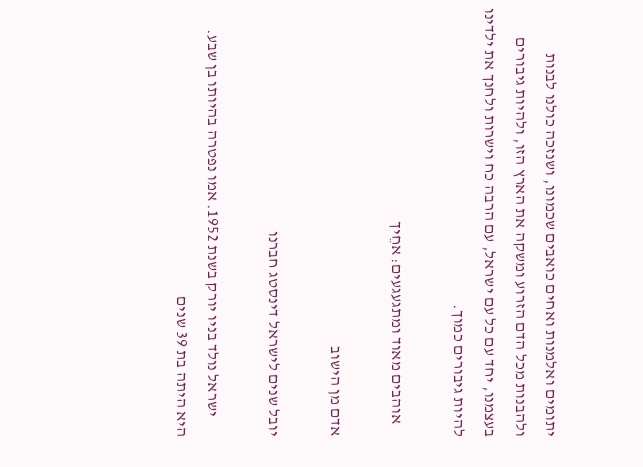יתומים ואלמנות ואחים כואבים שכמונו, ושנזכה כולנו לבנות ולהבנות מכל הדם הזרוע ומשקה את הארץ הזו, ולהיות גיבורים בעצמנו, יחד עם כל עם ישראל, עם הרבה כח וישרות ולחנך את ילדינו להיות גיבורים כמוך.

    אוהבים מאוד ומתגעגעים: אחֵיך

אדם מן הישוב

יובל שנים לישראל דינסטג חברנו

      ישראל נולד בניו יורק בשנת 1952. אמו נפטרה בהיותו בן שבע. היא היתה בת 39 שנים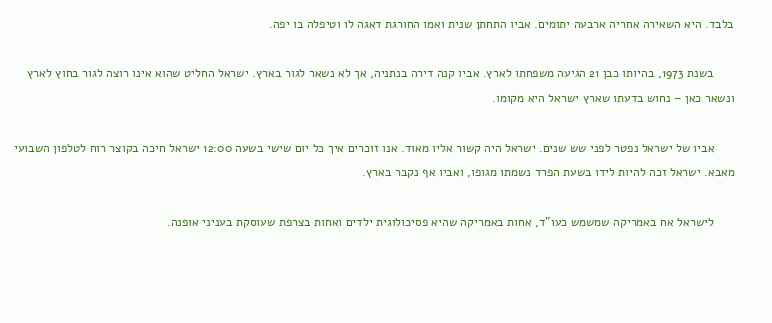בלבד. היא השאירה אחריה ארבעה יתומים. אביו התחתן שנית ואמו החורגת דאגה לו וטיפלה בו יפה.

      בשנת 1973, בהיותו כבן 21 הגיעה משפחתו לארץ. אביו קנה דירה בנתניה, אך לא נשאר לגור בארץ. ישראל החליט שהוא אינו רוצה לגור בחוץ לארץ ונשאר כאן – נחוש בדעתו שארץ ישראל היא מקומו.

      אביו של ישראל נפטר לפני שש שנים. ישראל היה קשור אליו מאוד. אנו זוכרים איך כל יום שישי בשעה 12:00 ישראל חיכה בקוצר רוח לטלפון השבועי מאבא. ישראל זכה להיות לידו בשעת הפרד נשמתו מגופו, ואביו אף נקבר בארץ.

      לישראל אח באמריקה שמשמש כעו"ד, אחות באמריקה שהיא פסיכולוגית ילדים ואחות בצרפת שעוסקת בעניני אופנה.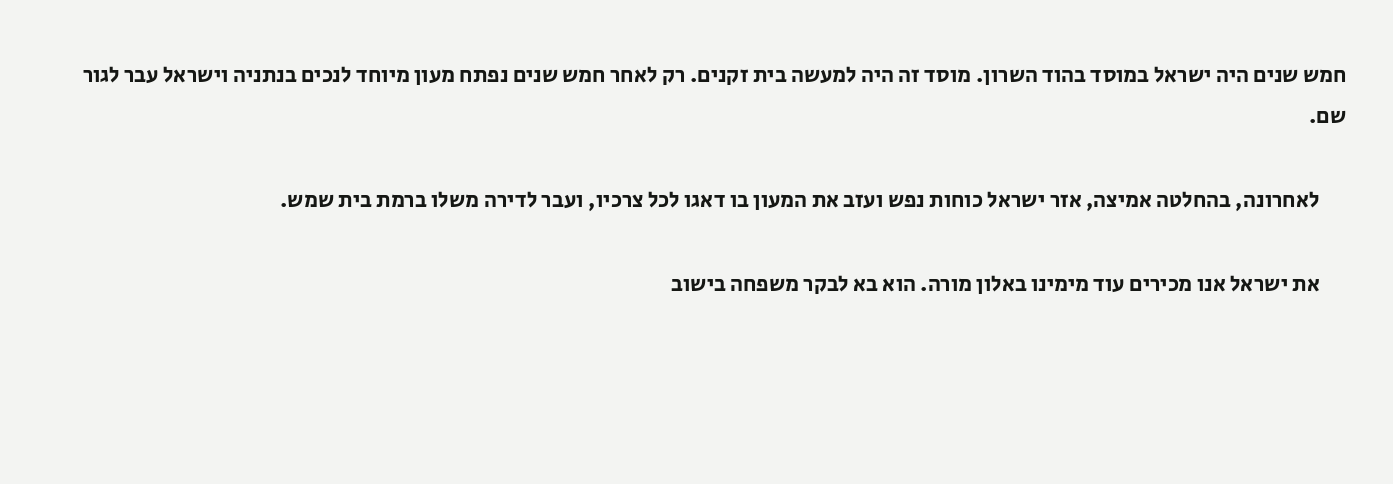חמש שנים היה ישראל במוסד בהוד השרון. מוסד זה היה למעשה בית זקנים. רק לאחר חמש שנים נפתח מעון מיוחד לנכים בנתניה וישראל עבר לגור שם.

      לאחרונה, בהחלטה אמיצה, אזר ישראל כוחות נפש ועזב את המעון בו דאגו לכל צרכיו, ועבר לדירה משלו ברמת בית שמש.

      את ישראל אנו מכירים עוד מימינו באלון מורה. הוא בא לבקר משפחה בישוב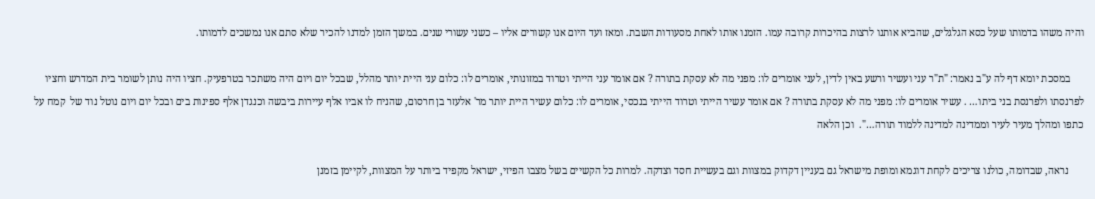והיה משהו בדמותו שעל כסא הגלגלים, שהביא אותנו לרצות בהיכרות קרובה עמו. הזמנו אותו לאחת מסעודות השבת. ומאז ועד היום אנו קשורים אליו – כשני עשורי שנים. במשך הזמן למדנו להכיר שלא סתם אנו נמשכים לדמותו.

     במסכת יומא דף לה ע"ב נאמר: "ת"ר עני ועשיר ורשע באין לדין, לעני אומרים לו: מפני מה לא עסקת בתורה ? אם אומר עני הייתי וטרוד במזונותי, אומרים לו: כלום עני היית יותר מהלל, שבכל יום ויום היה משתכר בטרפעיק. חציו היה נותן לשומר בית המדרש וחציו לפרנסתו ולפרנסת בני ביתו… . עשיר אומרים לו: מפני מה לא עסקת בתורה ? אם אומר עשיר הייתי וטרוד הייתי בנכסי, אומרים לו: כלום עשיר היית יותר מר' אלעזר בן חרסום, שהניח לו אביו אלף עיירות ביבשה וכנגדן אלף ספינות בים ובכל יום ויום נוטל נוד של  קמח על כתפו ומהלך מעיר לעיר וממדינה למדינה ללמוד תורה…".  וכן הלאה

      נראה, שבדומה, כולנו צריכים לקחת דוגמא ומופת מישראל גם בעניין דקדוק במצוות וגם בעשיית חסד וצדקה. למרות כל הקשיים בשל מצבו הפיזי, ישראל מקפיד ביותר על המצוות, לקיימן בזמנן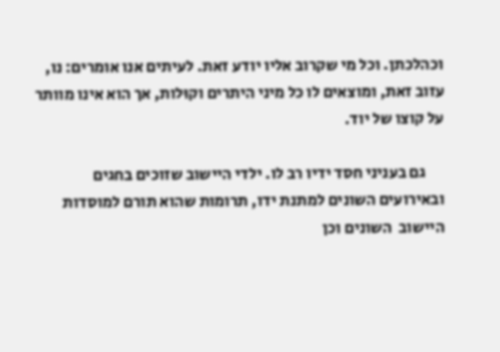וכהלכתן. וכל מי שקרוב אליו יודע זאת. לעיתים אנו אומרים: נו, עזוב זאת, ומוצאים לו כל מיני היתרים וקוּלות, אך הוא אינו מוותר על קוצו של יוד.

      גם בעניני חסד ידיו רב לו. ילדי היישוב שזוכים בחגים ובאירועים השונים למתנת ידו, תרומות שהוא תורם למוסדות היישוב  השונים וכן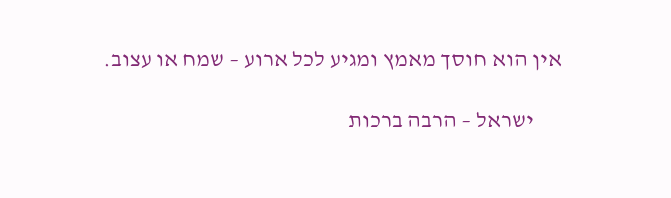אין הוא חוסך מאמץ ומגיע לכל ארוע – שמח או עצוב.

      ישראל – הרבה ברכות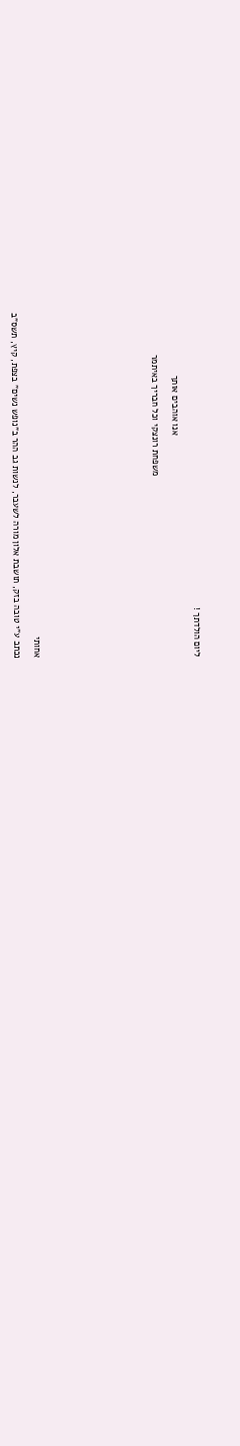ליום הולדתך !

                                                                                       אנו אוהבים אותך

                                                                       משפחת רונצקי וכל חבריך באיתמר











אחותי

נכתב ע"י טובה בזק, תושבת אלון מורה לשעבר, לנשות גב ההר ב"נופש נשים" בצפת, קיץ, תשס"ב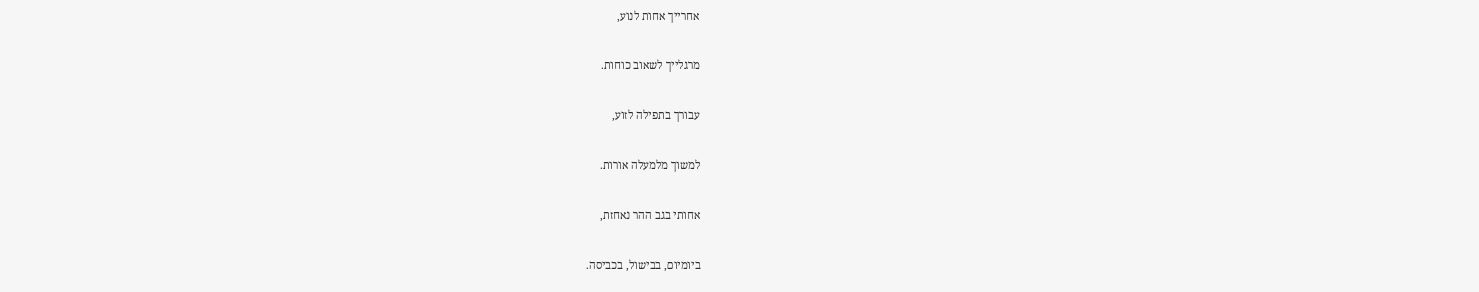אחרייך אחות לנוע,

מרגלייך לשאוב כוחות.

עבורך בתפילה לזוע,

למשוך מלמעלה אורות.

אחותי בגב ההר נאחזת,

ביומיום, בבישול, בכביסה.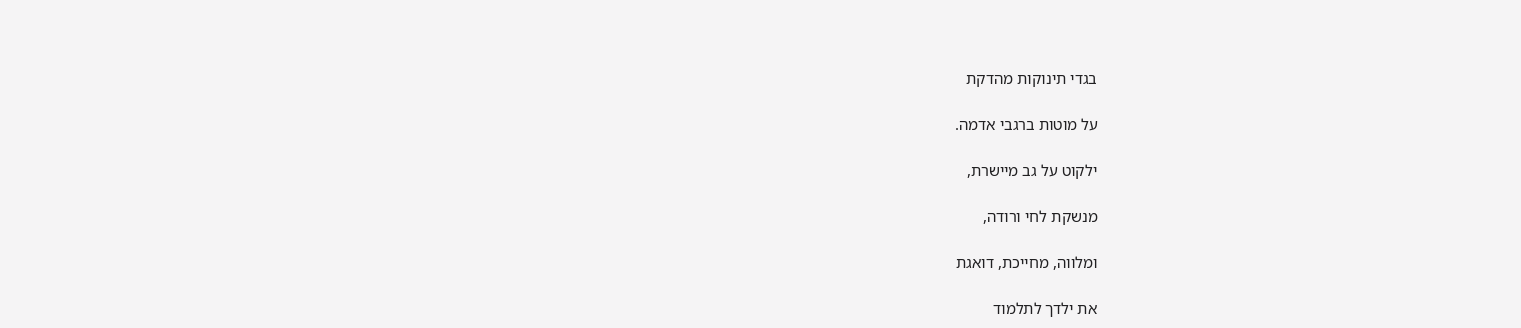בגדי תינוקות מהדקת

על מוטות ברגבי אדמה.

ילקוט על גב מיישרת,

מנשקת לחי ורודה,

ומלווה, מחייכת, דואגת

את ילדך לתלמוד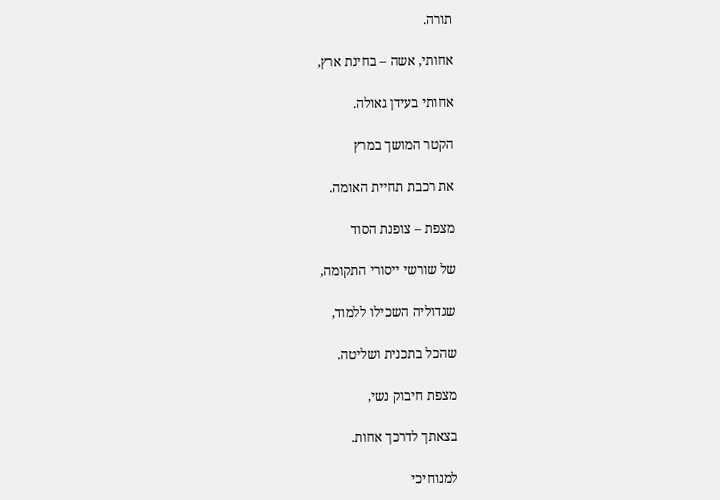תורה.

אחותי, אשה – בחינת ארץ,

אחותי בעידן גאולה.

הקטר המושך במרץ

את רכבת תחיית האומה.

מצפת – צופנת הסוד

של שורשי ייסורי התקומה,

שגדוליה השכילו ללמוד,

שהכל בתכנית ושליטה.

מצפת חיבוק נשי,

בצאתך לדרכך אחות.

למנוחיכי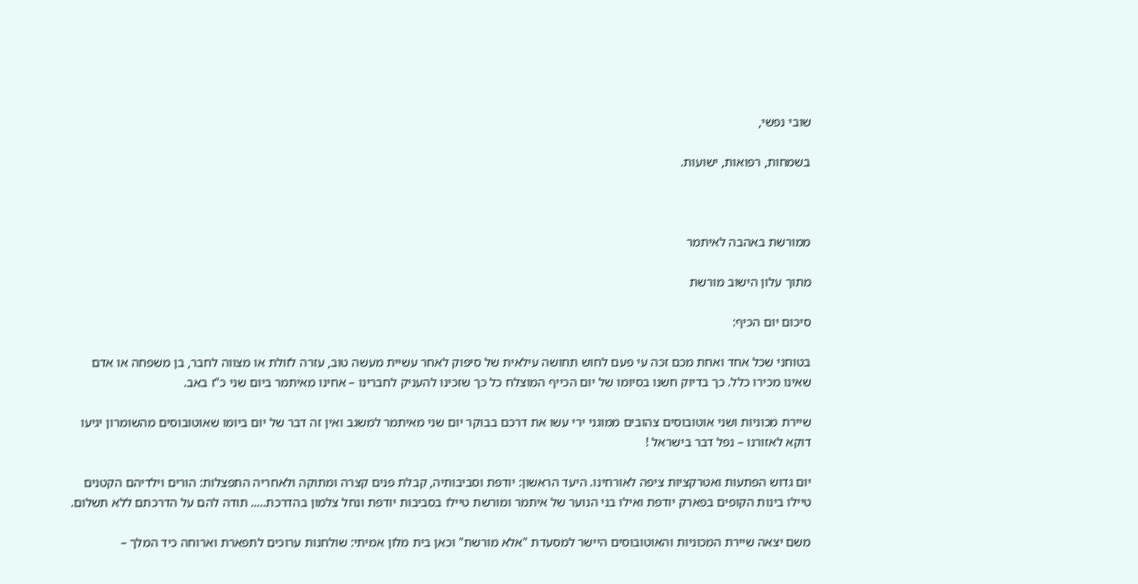שובי נפשי,

בשמחות, רפואות, ישועות.



ממורשת באהבה לאיתמר

מתוך עלון הישוב מורשת

סיכום יום הכיף:

בטוחני שכל אחד ואחת מכם זכה עי פעם לחוש תחושה עילאית של סיפוק לאחר עשיית מעשה טוב, עזרה לזולת או מצווה לחבר, בן משפחה או אדם שאינו מכירו כלל. כך בדיוק חשנו בסיומו של יום הכייף המוצלח כל כך שזכינו להעניק לחברינו – אחינו מאיתמר ביום שני כ"ז באב.

שיירת מכוניות ושני אוטובוסים צהובים ממוגני ירי עשו את דרכם בבוקר יום שני מאיתמר למשגב ואין זה דבר של יום ביומו שאוטובוסים מהשומרון יגיעו דוקא לאזורנו – נפל דבר בישראל !

יום גדוש הפתעות ואטרקציות ציפה לאורחינו. היעד הראשון: יודפת וסביבותיה, קבלת פנים קצרה ומתוקה ולאחריה התפצלות: הורים וילדיהם הקטנים טיילו בינות הקופים בפארק יודפת ואילו בני הנוער של איתמר ומורשת טיילו בסביבות יודפת ונחל צלמון בהדרכת….. תודה להם על הדרכתם ללא תשלום.

משם יצאה שיירת המכוניות והאוטובוסים היישר למסעדת "אלא מורשת" וכאן בית מלון אמיתי: שולחנות ערוכים לתפארת וארוחה כיד המלך –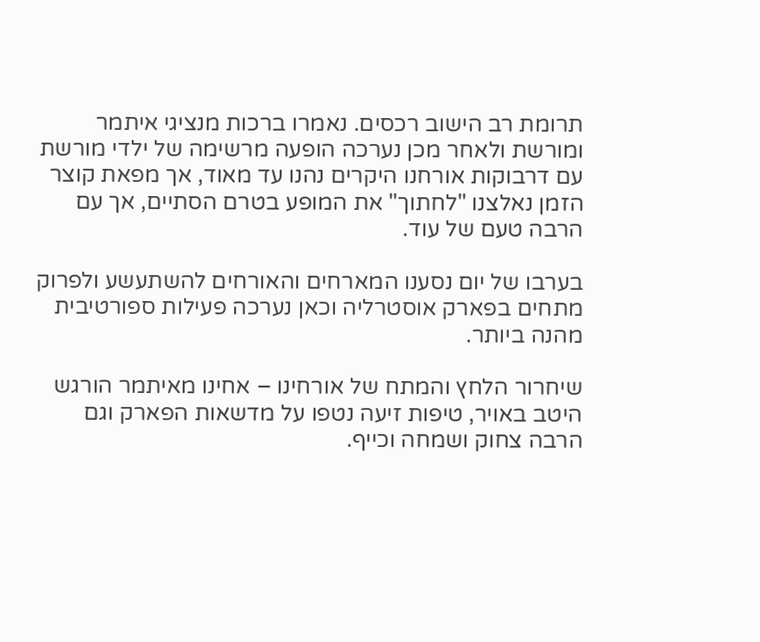תרומת רב הישוב רכסים. נאמרו ברכות מנציגי איתמר ומורשת ולאחר מכן נערכה הופעה מרשימה של ילדי מורשת עם דרבוקות אורחנו היקרים נהנו עד מאוד, אך מפאת קוצר הזמן נאלצנו "לחתוך" את המופע בטרם הסתיים, אך עם הרבה טעם של עוד.

בערבו של יום נסענו המארחים והאורחים להשתעשע ולפרוק מתחים בפארק אוסטרליה וכאן נערכה פעילות ספורטיבית מהנה ביותר.

שיחרור הלחץ והמתח של אורחינו – אחינו מאיתמר הורגש היטב באויר, טיפות זיעה נטפו על מדשאות הפארק וגם הרבה צחוק ושמחה וכייף.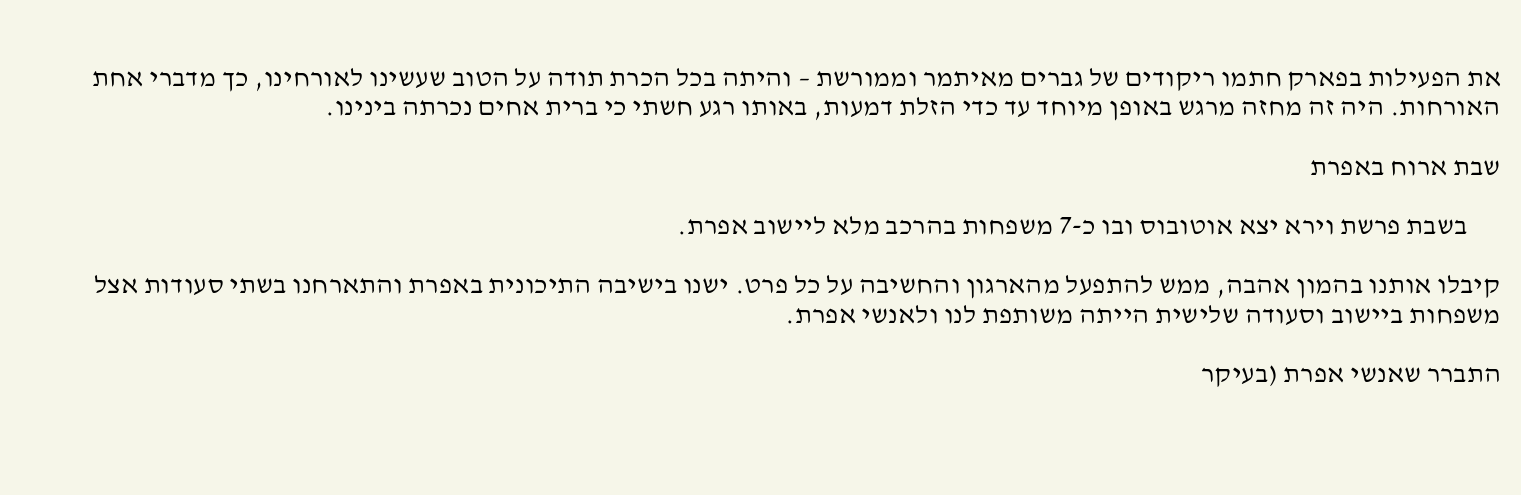את הפעילות בפארק חתמו ריקודים של גברים מאיתמר וממורשת – והיתה בכל הכרת תודה על הטוב שעשינו לאורחינו, כך מדברי אחת האורחות. היה זה מחזה מרגש באופן מיוחד עד כדי הזלת דמעות, באותו רגע חשתי כי ברית אחים נכרתה בינינו.

שבת ארוח באפרת

      בשבת פרשת וירא יצא אוטובוס ובו כ-7 משפחות בהרכב מלא ליישוב אפרת.

קיבלו אותנו בהמון אהבה, ממש להתפעל מהארגון והחשיבה על כל פרט. ישנו בישיבה התיכונית באפרת והתארחנו בשתי סעודות אצל משפחות ביישוב וסעודה שלישית הייתה משותפת לנו ולאנשי אפרת.

התברר שאנשי אפרת (בעיקר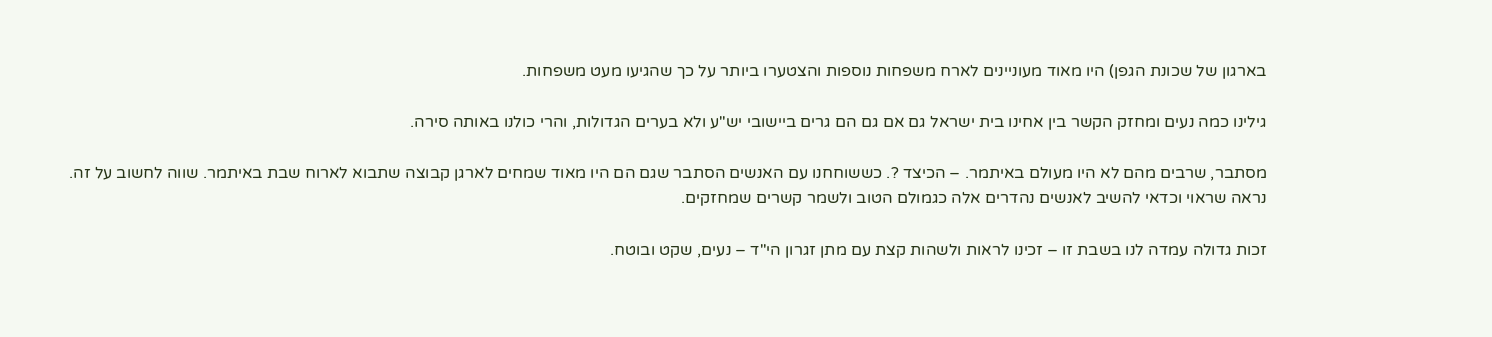בארגון של שכונת הגפן) היו מאוד מעוניינים לארח משפחות נוספות והצטערו ביותר על כך שהגיעו מעט משפחות.

גילינו כמה נעים ומחזק הקשר בין אחינו בית ישראל גם אם גם הם גרים ביישובי יש"ע ולא בערים הגדולות, והרי כולנו באותה סירה.

מסתבר, שרבים מהם לא היו מעולם באיתמר. – הכיצד ?. כששוחחנו עם האנשים הסתבר שגם הם היו מאוד שמחים לארגן קבוצה שתבוא לארוח שבת באיתמר. שווה לחשוב על זה. נראה שראוי וכדאי להשיב לאנשים נהדרים אלה כגמולם הטוב ולשמר קשרים שמחזקים.

זכות גדולה עמדה לנו בשבת זו – זכינו לראות ולשהות קצת עם מתן זגרון הי"ד – נעים, שקט ובוטח.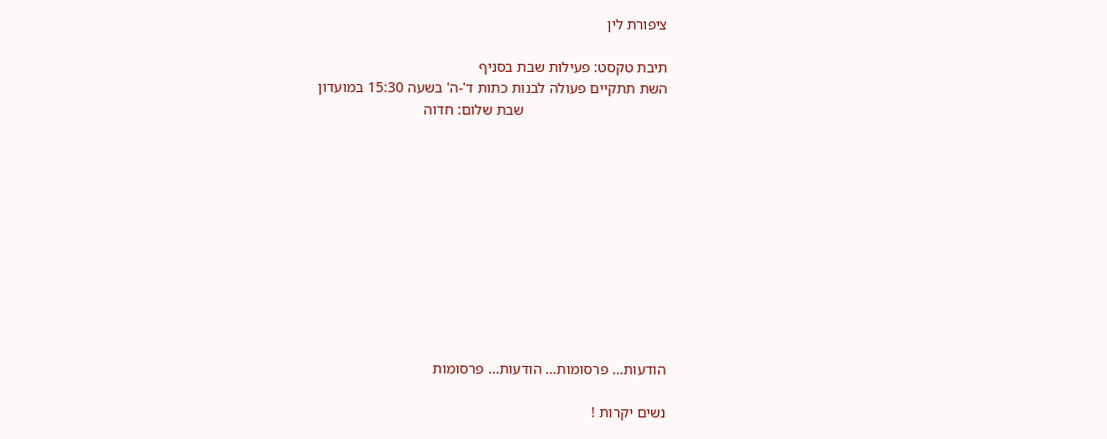ציפורת לין

תיבת טקסט: פעילות שבת בסניף
השת תתקיים פעולה לבנות כתות ד'-ה' בשעה 15:30 במועדון
                                      שבת שלום: חדוה











הודעות… פרסומות… הודעות… פרסומות

נשים יקרות !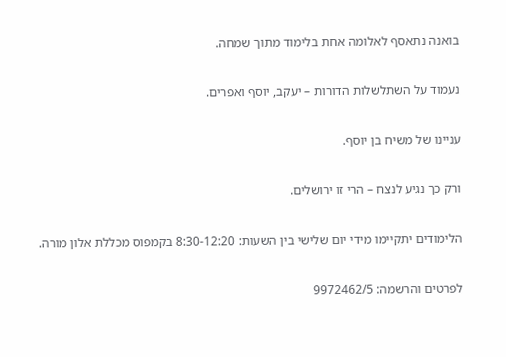בואנה נתאסף לאלומה אחת בלימוד מתוך שמחה.

נעמוד על השתלשלות הדורות – יעקב, יוסף ואפרים.

עניינו של משיח בן יוסף.

ורק כך נגיע לנצח – הרי זו ירושלים.

הלימודים יתקיימו מידי יום שלישי בין השעות: 8:30-12:20 בקמפוס מכללת אלון מורה.

לפרטים והרשמה: 9972462/5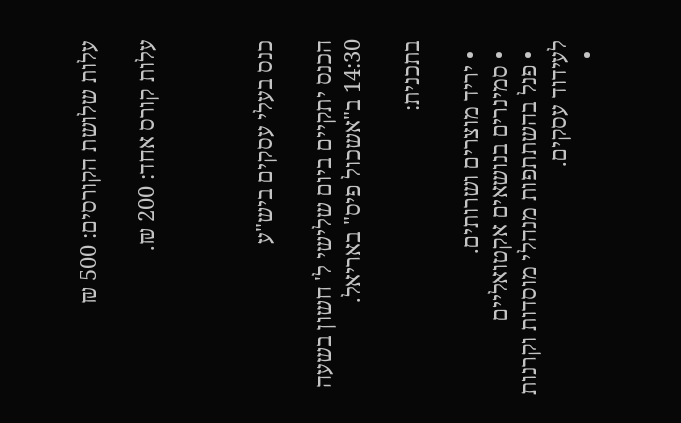עלות שלושת הקורסים: 500 ₪

עלות קורס אחד: 200 ₪.



כנס בעלי עסקים ביש"ע

הכנס יתקיים ביום שלישי ל' חשון בשעה 14:30 ב"אשכול פיס" באריאל.

בתכנית:

  • יריד מוצרים ושרותים.
  • סמינרים בנושאים אקטואליים
  • פנל בהשתתפות מנהלי מוסדות וקרנות לעידוד עסקים.
  •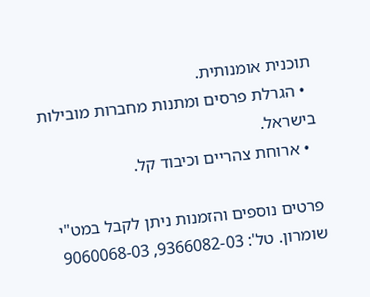תוכנית אומנותית.
  • הגרלת פרסים ומתנות מחברות מובילות בישראל.
  • ארוחת צהריים וכיבוד קל.

פרטים נוספים והזמנות ניתן לקבל במט"י שומרון. טל': 9366082-03, 9060068-03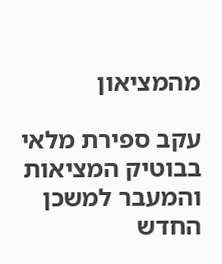מהמציאון

עקב ספירת מלאי בבוטיק המציאות והמעבר למשכן החדש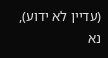(עדיין לא ידוע), נא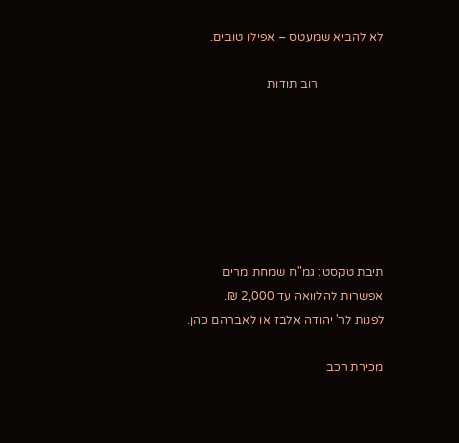לא להביא שמעטס – אפילו טובים.

                     רוב תודות







תיבת טקסט: גמ"ח שמחת מרים
אפשרות להלוואה עד 2,000 ₪.
לפנות לר' יהודה אלבז או לאברהם כהן.

מכירת רכב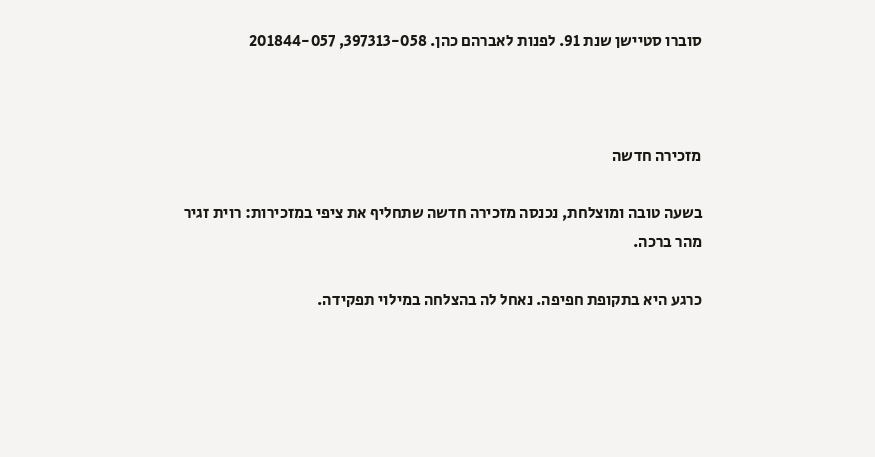סוברו סטיישן שנת 91. לפנות לאברהם כהן. 397313-058, 201844-057



מזכירה חדשה

בשעה טובה ומוצלחת, נכנסה מזכירה חדשה שתחליף את ציפי במזכירות: רוית זגיר מהר ברכה.

כרגע היא בתקופת חפיפה. נאחל לה בהצלחה במילוי תפקידה.